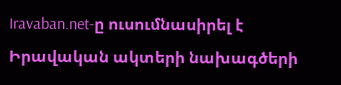Iravaban.net-ը ուսումնասիրել է Իրավական ակտերի նախագծերի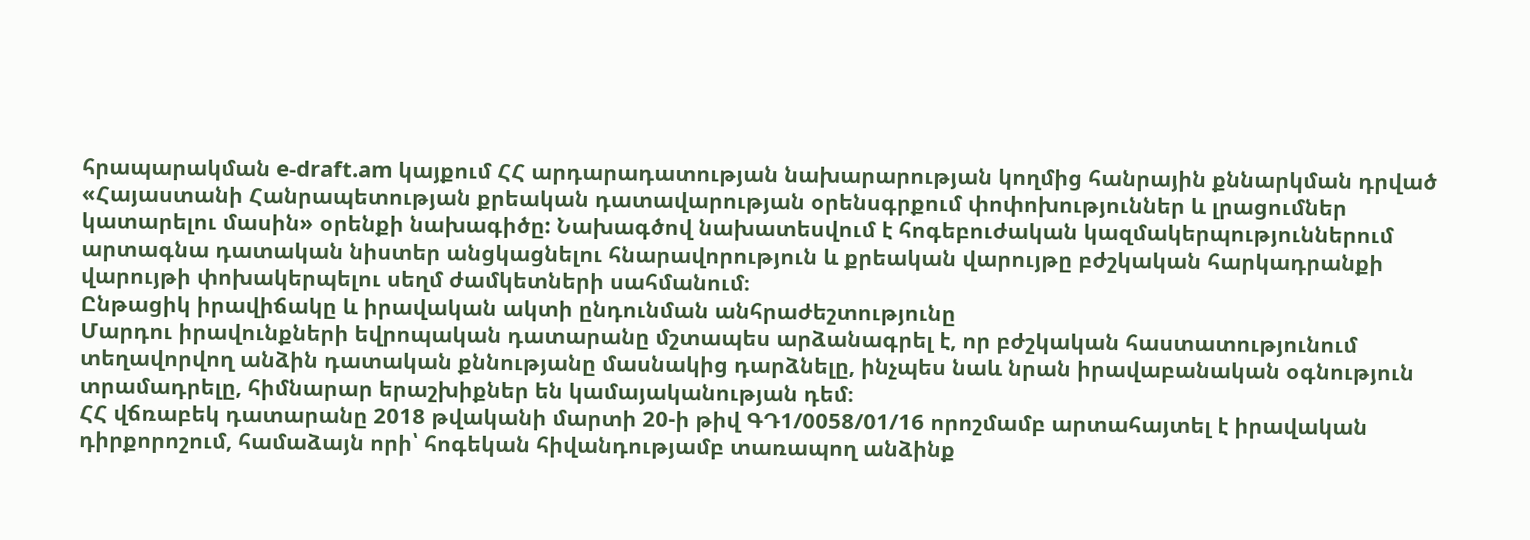հրապարակման e-draft.am կայքում ՀՀ արդարադատության նախարարության կողմից հանրային քննարկման դրված «Հայաստանի Հանրապետության քրեական դատավարության օրենսգրքում փոփոխություններ և լրացումներ կատարելու մասին» օրենքի նախագիծը: Նախագծով նախատեսվում է հոգեբուժական կազմակերպություններում արտագնա դատական նիստեր անցկացնելու հնարավորություն և քրեական վարույթը բժշկական հարկադրանքի վարույթի փոխակերպելու սեղմ ժամկետների սահմանում։
Ընթացիկ իրավիճակը և իրավական ակտի ընդունման անհրաժեշտությունը
Մարդու իրավունքների եվրոպական դատարանը մշտապես արձանագրել է, որ բժշկական հաստատությունում տեղավորվող անձին դատական քննությանը մասնակից դարձնելը, ինչպես նաև նրան իրավաբանական օգնություն տրամադրելը, հիմնարար երաշխիքներ են կամայականության դեմ։
ՀՀ վճռաբեկ դատարանը 2018 թվականի մարտի 20-ի թիվ ԳԴ1/0058/01/16 որոշմամբ արտահայտել է իրավական դիրքորոշում, համաձայն որի՝ հոգեկան հիվանդությամբ տառապող անձինք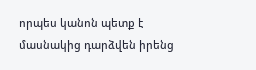որպես կանոն պետք է մասնակից դարձվեն իրենց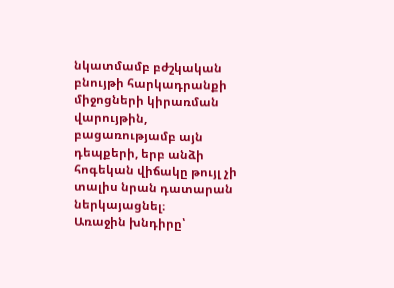նկատմամբ բժշկական բնույթի հարկադրանքի միջոցների կիրառման վարույթին, բացառությամբ այն դեպքերի, երբ անձի հոգեկան վիճակը թույլ չի տալիս նրան դատարան ներկայացնել։
Առաջին խնդիրը՝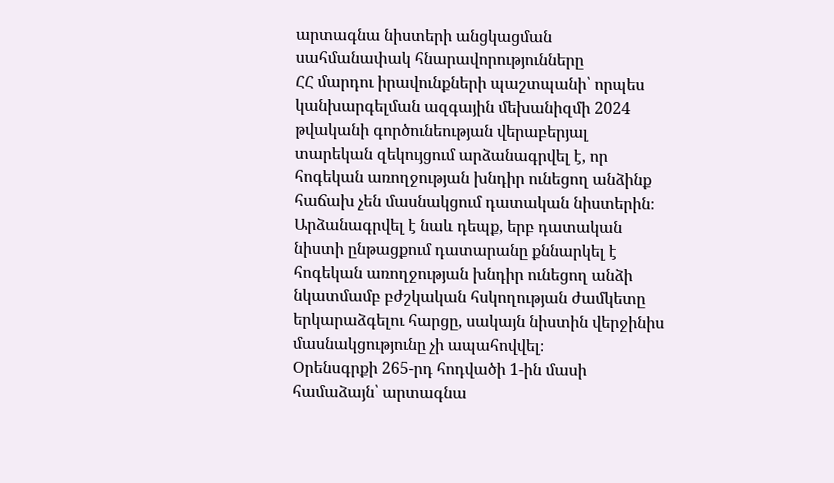արտագնա նիստերի անցկացման սահմանափակ հնարավորությունները
ՀՀ մարդու իրավունքների պաշտպանի՝ որպես կանխարգելման ազգային մեխանիզմի 2024 թվականի գործունեության վերաբերյալ տարեկան զեկույցում արձանագրվել է, որ հոգեկան առողջության խնդիր ունեցող անձինք հաճախ չեն մասնակցում դատական նիստերին։ Արձանագրվել է նաև դեպք, երբ դատական նիստի ընթացքում դատարանը քննարկել է հոգեկան առողջության խնդիր ունեցող անձի նկատմամբ բժշկական հսկողության ժամկետը երկարաձգելու հարցը, սակայն նիստին վերջինիս մասնակցությունը չի ապահովվել։
Օրենսգրքի 265-րդ հոդվածի 1-ին մասի համաձայն՝ արտագնա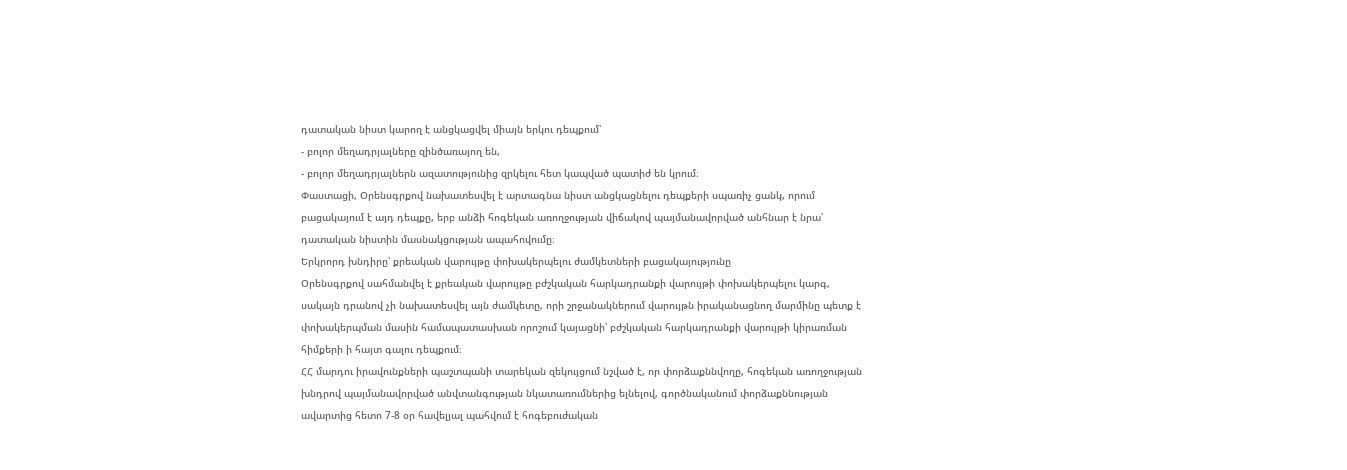դատական նիստ կարող է անցկացվել միայն երկու դեպքում՝
- բոլոր մեղադրյալները զինծառայող են,
- բոլոր մեղադրյալներն ազատությունից զրկելու հետ կապված պատիժ են կրում։
Փաստացի, Օրենսգրքով նախատեսվել է արտագնա նիստ անցկացնելու դեպքերի սպառիչ ցանկ, որում բացակայում է այդ դեպքը, երբ անձի հոգեկան առողջության վիճակով պայմանավորված անհնար է նրա՝ դատական նիստին մասնակցության ապահովումը։
Երկրորդ խնդիրը՝ քրեական վարույթը փոխակերպելու ժամկետների բացակայությունը
Օրենսգրքով սահմանվել է քրեական վարույթը բժշկական հարկադրանքի վարույթի փոխակերպելու կարգ, սակայն դրանով չի նախատեսվել այն ժամկետը, որի շրջանակներում վարույթն իրականացնող մարմինը պետք է փոխակերպման մասին համապատասխան որոշում կայացնի՝ բժշկական հարկադրանքի վարույթի կիրառման հիմքերի ի հայտ գալու դեպքում։
ՀՀ մարդու իրավունքների պաշտպանի տարեկան զեկույցում նշված է, որ փորձաքննվողը, հոգեկան առողջության խնդրով պայմանավորված անվտանգության նկատառումներից ելնելով, գործնականում փորձաքննության ավարտից հետո 7-8 օր հավելյալ պահվում է հոգեբուժական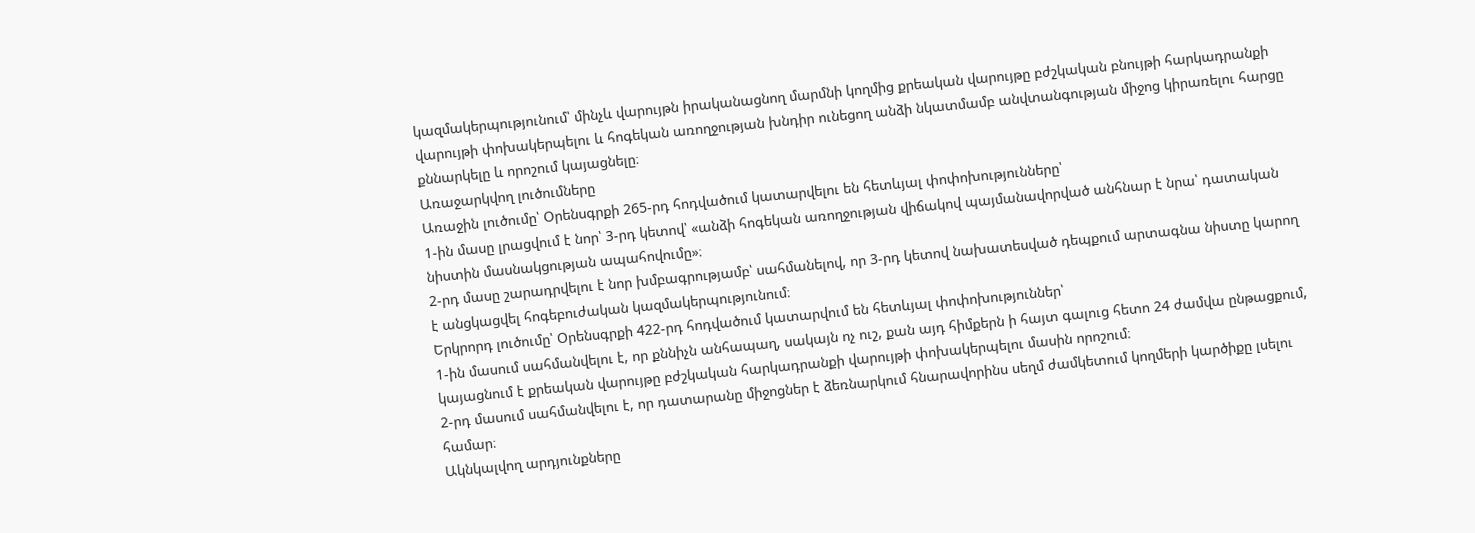կազմակերպությունում՝ մինչև վարույթն իրականացնող մարմնի կողմից քրեական վարույթը բժշկական բնույթի հարկադրանքի վարույթի փոխակերպելու և հոգեկան առողջության խնդիր ունեցող անձի նկատմամբ անվտանգության միջոց կիրառելու հարցը քննարկելը և որոշում կայացնելը։
Առաջարկվող լուծումները
Առաջին լուծումը՝ Օրենսգրքի 265-րդ հոդվածում կատարվելու են հետևյալ փոփոխությունները՝
1-ին մասը լրացվում է նոր՝ 3-րդ կետով՝ «անձի հոգեկան առողջության վիճակով պայմանավորված անհնար է նրա՝ դատական նիստին մասնակցության ապահովումը»։
2-րդ մասը շարադրվելու է նոր խմբագրությամբ՝ սահմանելով, որ 3-րդ կետով նախատեսված դեպքում արտագնա նիստը կարող է անցկացվել հոգեբուժական կազմակերպությունում։
Երկրորդ լուծումը՝ Օրենսգրքի 422-րդ հոդվածում կատարվում են հետևյալ փոփոխություններ՝
1-ին մասում սահմանվելու է, որ քննիչն անհապաղ, սակայն ոչ ուշ, քան այդ հիմքերն ի հայտ գալուց հետո 24 ժամվա ընթացքում, կայացնում է քրեական վարույթը բժշկական հարկադրանքի վարույթի փոխակերպելու մասին որոշում։
2-րդ մասում սահմանվելու է, որ դատարանը միջոցներ է ձեռնարկում հնարավորինս սեղմ ժամկետում կողմերի կարծիքը լսելու համար։
Ակնկալվող արդյունքները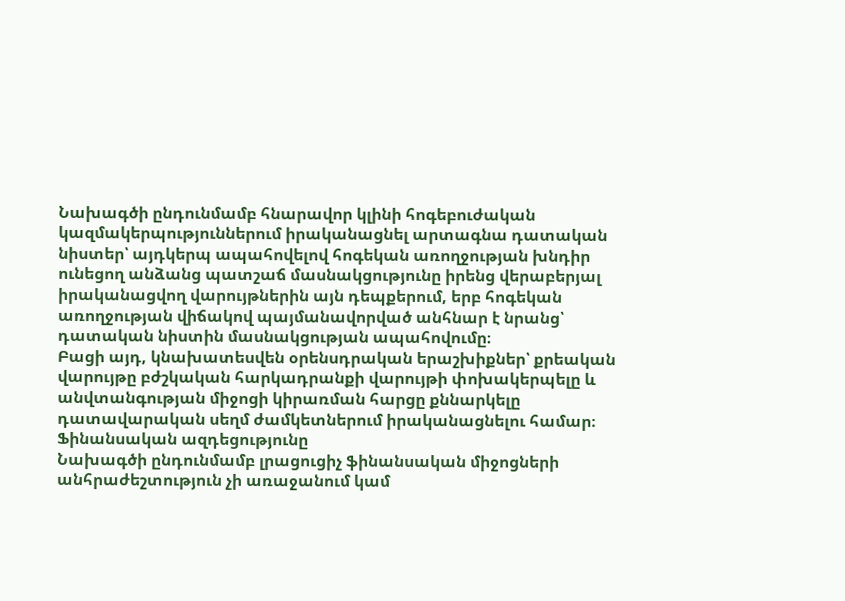Նախագծի ընդունմամբ հնարավոր կլինի հոգեբուժական կազմակերպություններում իրականացնել արտագնա դատական նիստեր՝ այդկերպ ապահովելով հոգեկան առողջության խնդիր ունեցող անձանց պատշաճ մասնակցությունը իրենց վերաբերյալ իրականացվող վարույթներին այն դեպքերում, երբ հոգեկան առողջության վիճակով պայմանավորված անհնար է նրանց՝ դատական նիստին մասնակցության ապահովումը։
Բացի այդ, կնախատեսվեն օրենսդրական երաշխիքներ՝ քրեական վարույթը բժշկական հարկադրանքի վարույթի փոխակերպելը և անվտանգության միջոցի կիրառման հարցը քննարկելը դատավարական սեղմ ժամկետներում իրականացնելու համար։
Ֆինանսական ազդեցությունը
Նախագծի ընդունմամբ լրացուցիչ ֆինանսական միջոցների անհրաժեշտություն չի առաջանում կամ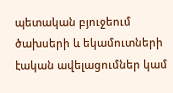պետական բյուջեում ծախսերի և եկամուտների էական ավելացումներ կամ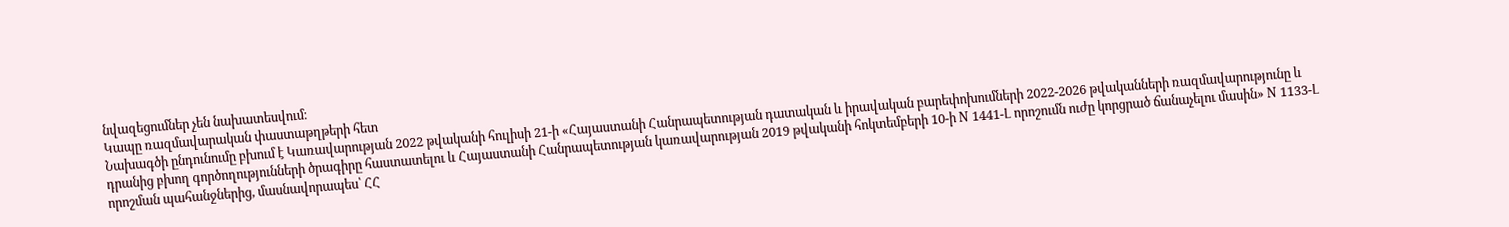նվազեցումներ չեն նախատեսվում։
Կապը ռազմավարական փաստաթղթերի հետ
Նախագծի ընդունումը բխում է Կառավարության 2022 թվականի հուլիսի 21-ի «Հայաստանի Հանրապետության դատական և իրավական բարեփոխումների 2022-2026 թվականների ռազմավարությունը և դրանից բխող գործողությունների ծրագիրը հաստատելու և Հայաստանի Հանրապետության կառավարության 2019 թվականի հոկտեմբերի 10-ի N 1441-Լ որոշումն ուժը կորցրած ճանաչելու մասին» N 1133-Լ որոշման պահանջներից, մասնավորապես՝ ՀՀ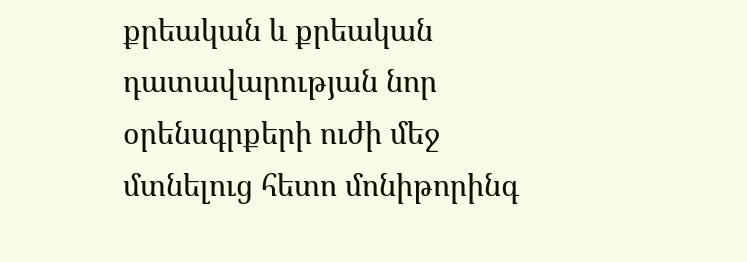քրեական և քրեական դատավարության նոր օրենսգրքերի ուժի մեջ մտնելուց հետո մոնիթորինգ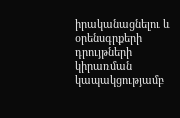իրականացնելու և օրենսգրքերի դրույթների կիրառման կապակցությամբ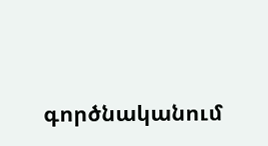գործնականում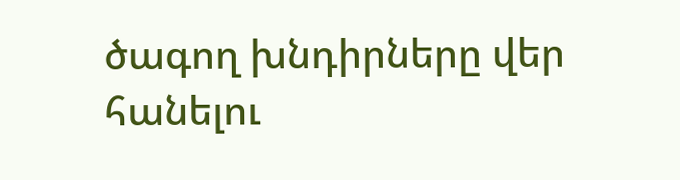ծագող խնդիրները վեր հանելու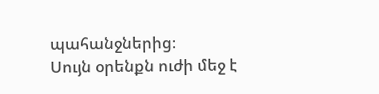պահանջներից։
Սույն օրենքն ուժի մեջ է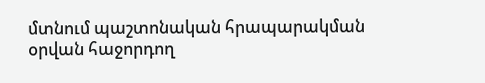մտնում պաշտոնական հրապարակման օրվան հաջորդող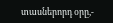տասներորդ օրը,-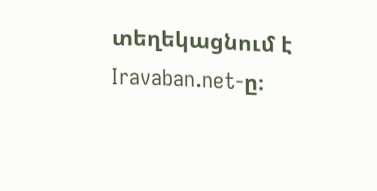տեղեկացնում է Iravaban.net-ը։